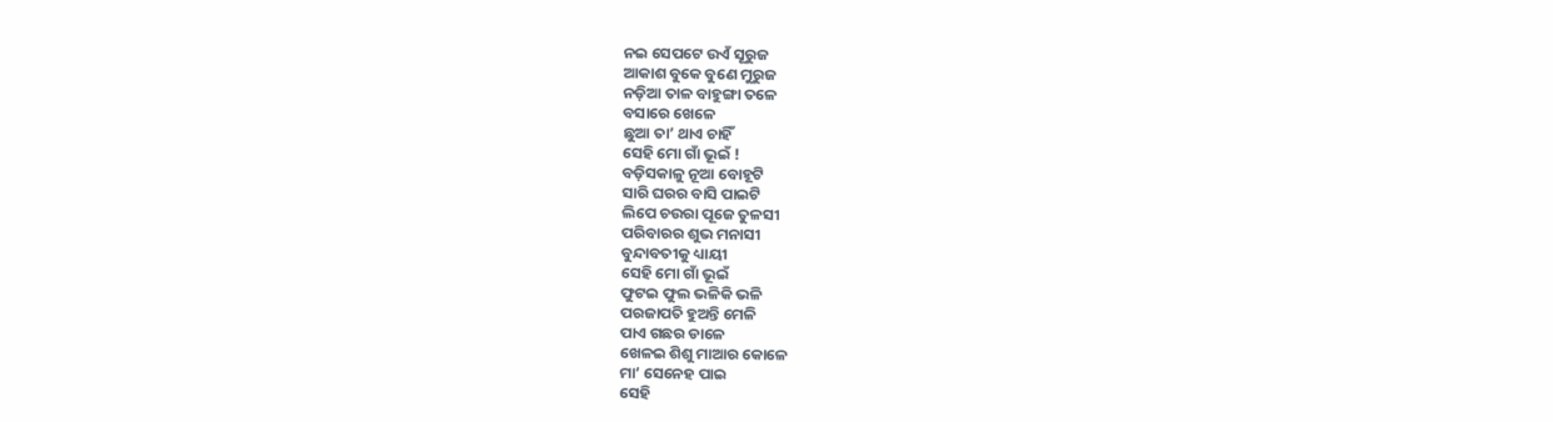ନଇ ସେପଟେ ଉଏଁ ସୂରୁଜ
ଆକାଶ ବୁକେ ବୁଣେ ମୁରୁଜ
ନଡ଼ିଆ ତାଳ ବାହୁଙ୍ଗା ତଳେ
ବସାରେ ଖେଳେ
ଛୁଆ ତା’ ଥାଏ ଚାହିଁ
ସେହି ମୋ ଗାଁ ଭୂଇଁ !
ବଡ଼ିସକାଳୁ ନୂଆ ବୋହୂଟି
ସାରି ଘରର ବାସି ପାଇଟି
ଲିପେ ଚଉରା ପୂଜେ ତୁଳସୀ
ପରିବାରର ଶୁଭ ମନାସୀ
ବୁନ୍ଦାବତୀକୁ ଧ୍ୟାୟୀ
ସେହି ମୋ ଗାଁ ଭୂଇଁ
ଫୁଟଇ ଫୁଲ ଭଳିକି ଭଳି
ପରଜାପତି ହୁଅନ୍ତି ମେଳି
ପାଏ ଗଛର ଡାଳେ
ଖେଳଇ ଶିଶୁ ମାଆର କୋଳେ
ମା’ ସେନେହ ପାଇ
ସେହି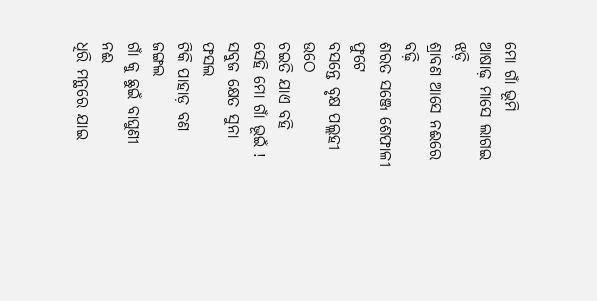ମୋ ଗାଁ ଭୂମି
ଆଷାଢ଼ ମାସେ ଲାଗଇ ଝଡ଼ି
ଶ୍ରାବଣ ଆସେ ନଈରେ ବଢ଼ି
ଶରତ ସଞ୍ଜେ ଶେଫାଳୀ ଫୁଟେ
ବସନ୍ତେ ବୃକ୍ଷ ପଲ୍ଲହୀ ଉଠେ
ଚଇତି ଯାଏ ବହି
ସେହି ମୋ ଗାଁ ଭୂଇଁ !
ସବୁଜ କ୍ଷେତ ସୁନା ଫସଲ
ଟିକି ପାହାଡ଼ ବଣ ଜଙ୍ଗଲ
ଗାଁ କୁ ଛୁଇଁ ବାଘୁଣୀ ନଈ
ଧିରି ମନ୍ଥରେ ଯାଇ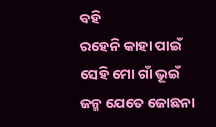ବହି
ରହେନି କାହା ପାଇଁ
ସେହି ମୋ ଗାଁ ଭୂଇଁ
ଜନ୍ମ ଯେତେ ଜୋଛନା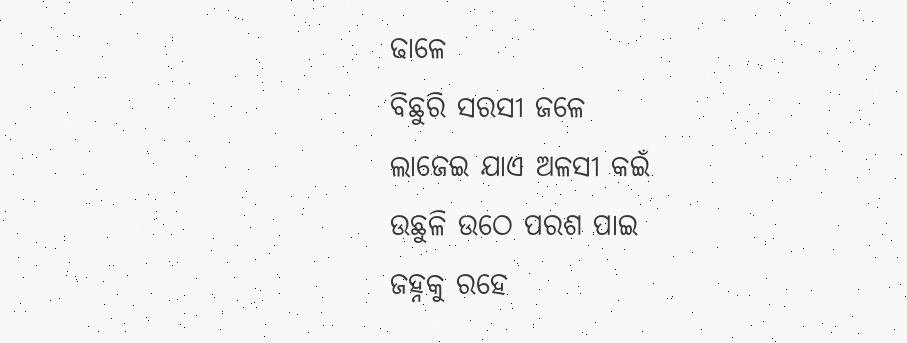ଢାଳେ
ବିଛୁରି ସରସୀ ଜଳେ
ଲାଜେଇ ଯାଏ ଅଳସୀ କଇଁ
ଉଛୁଳି ଉଠେ ପରଶ ପାଇ
ଜହ୍ନକୁ ରହେ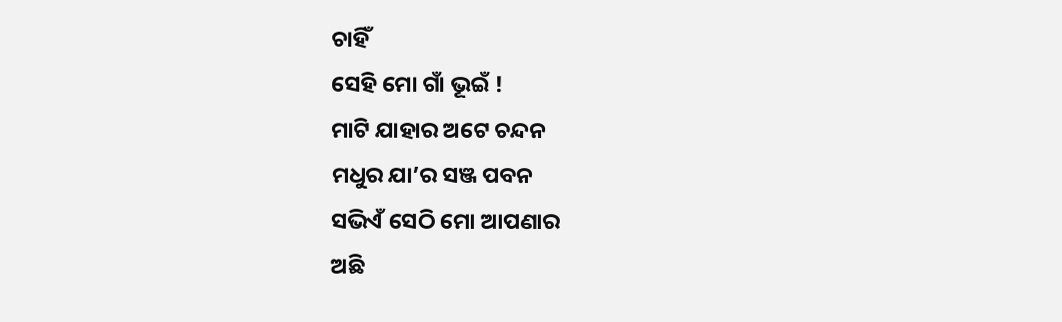ଚାହିଁ
ସେହି ମୋ ଗାଁ ଭୂଇଁ !
ମାଟି ଯାହାର ଅଟେ ଚନ୍ଦନ
ମଧୁର ଯା’ର ସଞ୍ଜ ପବନ
ସଭିଏଁ ସେଠି ମୋ ଆପଣାର
ଅଛି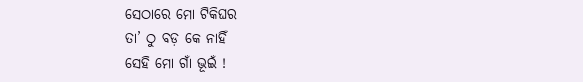ସେଠାରେ ମୋ ଟିକିଘର
ତା’ ଠୁ ବଡ଼ କେ ନାହିଁ
ସେହି ମୋ ଗାଁ ଭୂଇଁ !